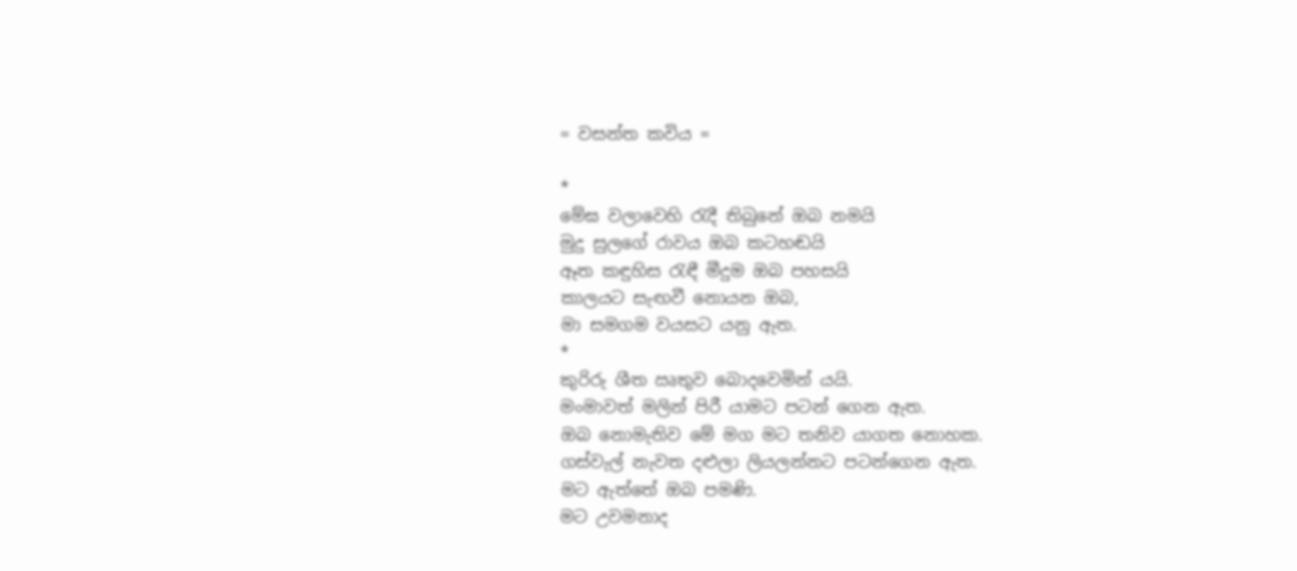= වසන්ත කවිය =

*
මේඝ වලාවෙහි රැදී තිබුනේ ඔබ නමයි
මුදු සුලගේ රාවය ඔබ කටහඬයි
ඈත කඳුහිස රැඳී මීදුම ඔබ පහසයි
කාලයට සැඟවී නොයන ඔබ,
මා සමගම වයසට යනු ඇත.
*
කුරිරු ශීත ඍතුව බොදවෙමින් යයි.
මංමාවත් මලින් පිරී යාමට පටන් ගෙන ඇත.
ඔබ නොමැතිව මේ මග මට තනිව යාගත නොහක.
ගස්වැල් නැවත දළුලා ලියලන්නට පටන්ගෙන ඇත.
මට ඇත්තේ ඔබ පමණි.
මට උවමනාද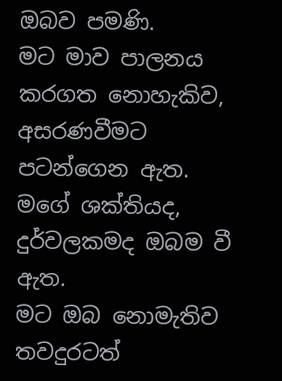ඔබව පමණි.
මට මාව පාලනය කරගත නොහැකිව,
අසරණවීමට පටන්ගෙන ඇත.
මගේ ශක්තියද,
දුර්වලකමද ඔබම වී ඇත.
මට ඔබ නොමැතිව තවදුරටත්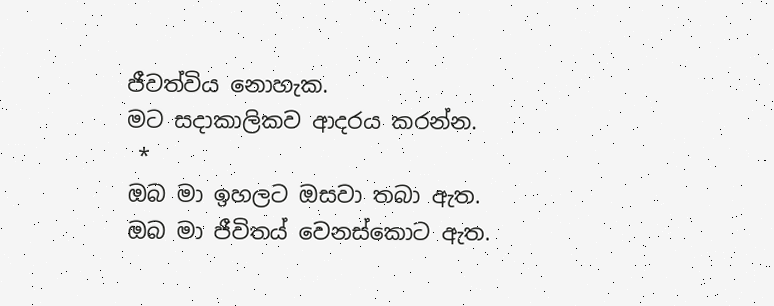ජීවත්විය නොහැක.
මට සදාකාලිකව ආදරය කරන්න.
 *
ඔබ මා ඉහලට ඔසවා තබා ඇත.
ඔබ මා ජීවිතය් වෙනස්කොට ඇත.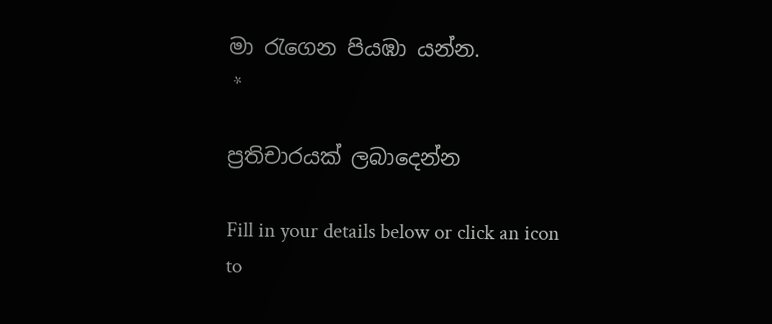මා රැගෙන පියඹා යන්න.
 *

ප්‍රතිචාරයක් ලබාදෙන්න

Fill in your details below or click an icon to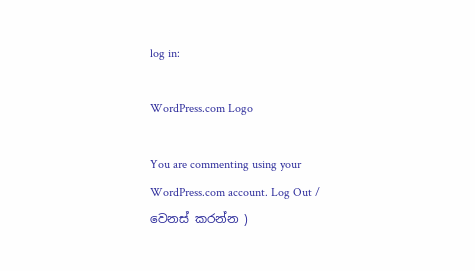log in:

WordPress.com Logo

You are commenting using your WordPress.com account. Log Out / වෙනස් කරන්න )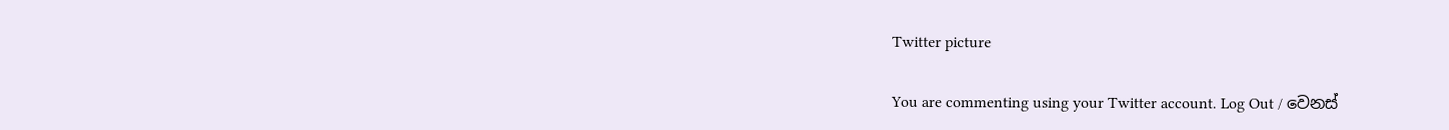Twitter picture

You are commenting using your Twitter account. Log Out / වෙනස්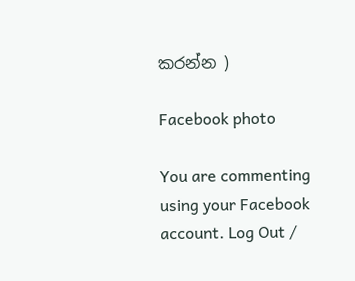කරන්න )

Facebook photo

You are commenting using your Facebook account. Log Out /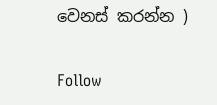වෙනස් කරන්න )

Follow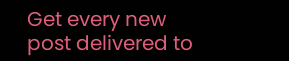Get every new post delivered to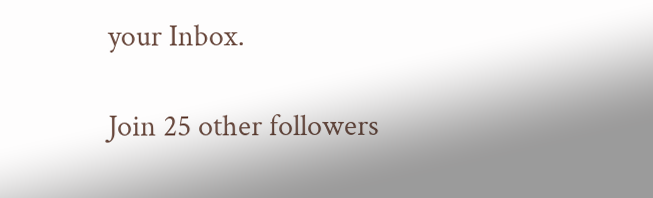your Inbox.

Join 25 other followers